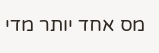מס אחד יותר מדי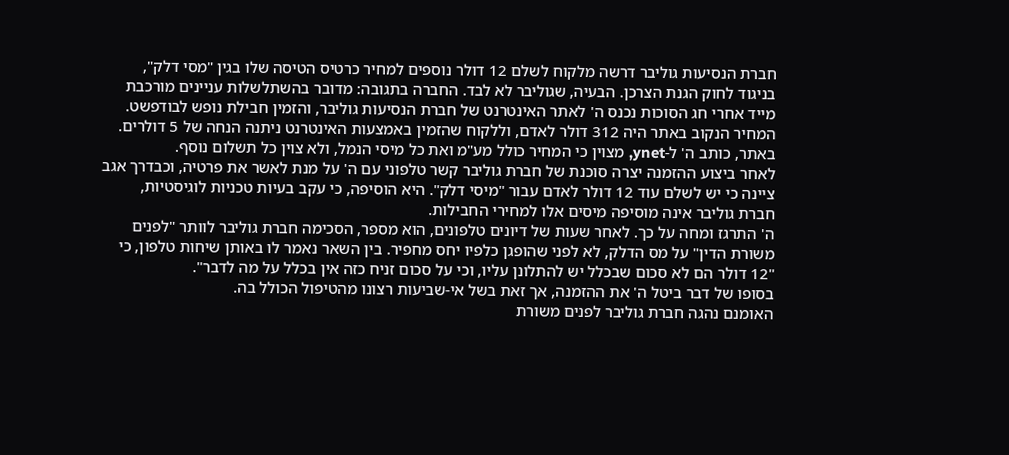חברת הנסיעות גוליבר דרשה מלקוח לשלם 12 דולר נוספים למחיר כרטיס הטיסה שלו בגין "מסי דלק", בניגוד לחוק הגנת הצרכן. הבעיה, שגוליבר לא לבד. החברה בתגובה: מדובר בהשתלשלות עניינים מורכבת
מייד אחרי חג הסוכות נכנס ה' לאתר האינטרנט של חברת הנסיעות גוליבר, והזמין חבילת נופש לבודפשט. המחיר הנקוב באתר היה 312 דולר לאדם, וללקוח שהזמין באמצעות האינטרנט ניתנה הנחה של 5 דולרים. באתר, כותב ה' ל-ynet, מצוין כי המחיר כולל מע"מ ואת כל מיסי הנמל, ולא צוין כל תשלום נוסף.
לאחר ביצוע ההזמנה יצרה סוכנת של חברת גוליבר קשר טלפוני עם ה' על מנת לאשר את פרטיה, וכבדרך אגב ציינה כי יש לשלם עוד 12 דולר לאדם עבור "מיסי דלק". היא הוסיפה, כי עקב בעיות טכניות לוגיסטיות, חברת גוליבר אינה מוסיפה מיסים אלו למחירי החבילות.
ה' התרגז ומחה על כך. לאחר שעות של דיונים טלפונים, הוא מספר, הסכימה חברת גוליבר לוותר "לפנים משורת הדין" על מס הדלק, לא לפני שהופגן כלפיו יחס מחפיר. בין השאר נאמר לו באותן שיחות טלפון, כי "12 דולר הם לא סכום שבכלל יש להתלונן עליו, וכי על סכום זניח כזה אין בכלל על מה לדבר".
בסופו של דבר ביטל ה' את ההזמנה, אך זאת בשל אי-שביעות רצונו מהטיפול הכולל בה.
האומנם נהגה חברת גוליבר לפנים משורת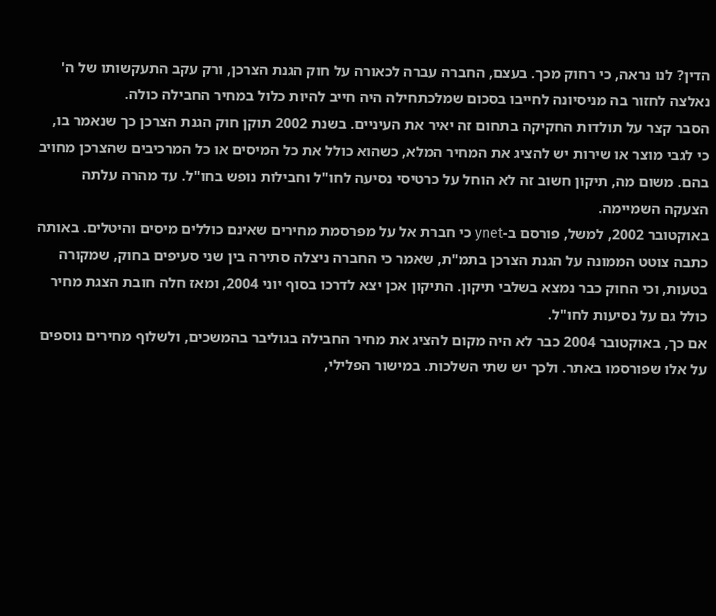הדין? לנו נראה, כי רחוק מכך. בעצם, החברה עברה לכאורה על חוק הגנת הצרכן, ורק עקב התעקשותו של ה' נאלצה לחזור בה מניסיונה לחייבו בסכום שמלכתחילה היה חייב להיות כלול במחיר החבילה כולה.
הסבר קצר על תולדות החקיקה בתחום זה יאיר את העיניים. בשנת 2002 תוקן חוק הגנת הצרכן כך שנאמר בו, כי לגבי מוצר או שירות יש להציג את המחיר המלא, כשהוא כולל את כל המיסים או כל המרכיבים שהצרכן מחויב בהם. משום מה, תיקון חשוב זה לא הוחל על כרטיסי נסיעה לחו"ל וחבילות נופש בחו"ל. עד מהרה עלתה הצעקה השמיימה.
באוקטובר 2002, למשל, פורסם ב-ynet כי חברת אל על מפרסמת מחירים שאינם כוללים מיסים והיטלים. באותה כתבה צוטט הממונה על הגנת הצרכן בתמ"ת, שאמר כי החברה ניצלה סתירה בין שני סעיפים בחוק, שמקורה בטעות, וכי החוק כבר נמצא בשלבי תיקון. התיקון אכן יצא לדרכו בסוף יוני 2004, ומאז חלה חובת הצגת מחיר כולל גם על נסיעות לחו"ל.
אם כך, באוקטובר 2004 כבר לא היה מקום להציג את מחיר החבילה בגוליבר בהמשכים, ולשלוף מחירים נוספים על אלו שפורסמו באתר. ולכך יש שתי השלכות. במישור הפלילי,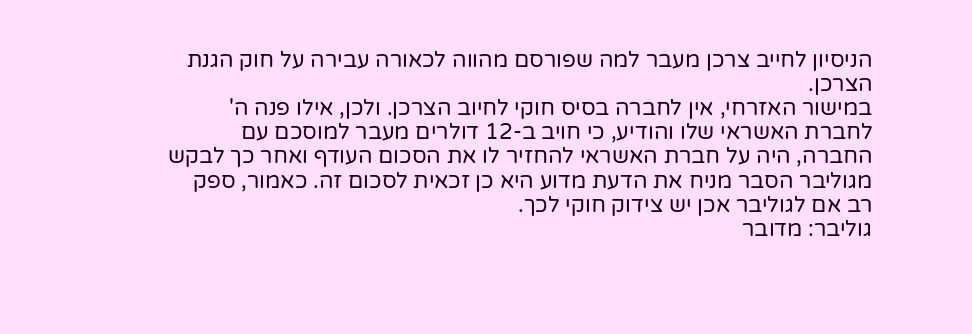הניסיון לחייב צרכן מעבר למה שפורסם מהווה לכאורה עבירה על חוק הגנת הצרכן.
במישור האזרחי, אין לחברה בסיס חוקי לחיוב הצרכן. ולכן, אילו פנה ה' לחברת האשראי שלו והודיע, כי חויב ב-12 דולרים מעבר למוסכם עם החברה, היה על חברת האשראי להחזיר לו את הסכום העודף ואחר כך לבקש מגוליבר הסבר מניח את הדעת מדוע היא כן זכאית לסכום זה. כאמור, ספק רב אם לגוליבר אכן יש צידוק חוקי לכך.
גוליבר: מדובר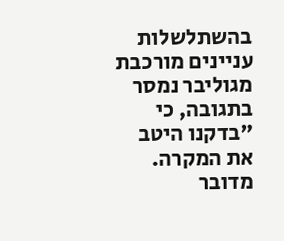בהשתלשלות עניינים מורכבת
מגוליבר נמסר בתגובה, כי "בדקנו היטב את המקרה. מדובר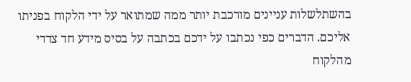בהשתלשלות עניינים מורכבת יותר ממה שמתואר על ידי הלקוח בפניתו אליכם. הדברים כפי נכתבו על ידכם בכתבה על בסיס מידע חד צדדי מהלקוח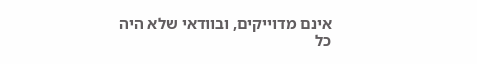אינם מדוייקים, ובוודאי שלא היה כל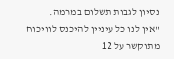נסיון לגבות תשלום במרמה.
"אין לנו כל עיניין להיכנס לוויכוח מתוקשר על 12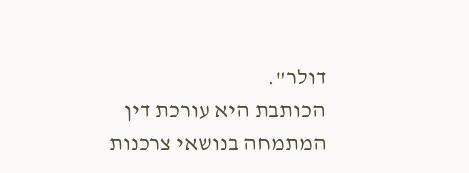דולר".
הכותבת היא עורכת דין המתמחה בנושאי צרכנות